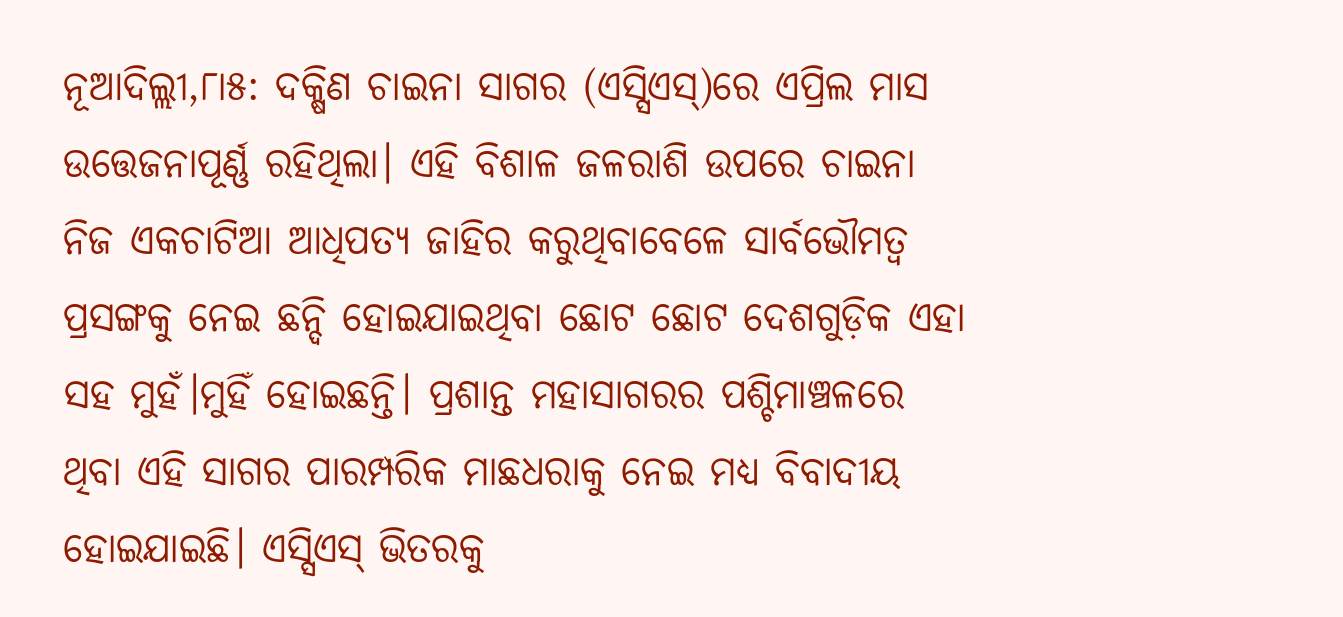ନୂଆଦିଲ୍ଲୀ,୮ା୫: ଦକ୍ଷିଣ ଚାଇନା ସାଗର (ଏସ୍ସିଏସ୍)ରେ ଏପ୍ରିଲ ମାସ ଉତ୍ତେଜନାପୂର୍ଣ୍ଣ ରହିଥିଲା। ଏହି ବିଶାଳ ଜଳରାଶି ଉପରେ ଚାଇନା ନିଜ ଏକଚାଟିଆ ଆଧିପତ୍ୟ ଜାହିର କରୁଥିବାବେଳେ ସାର୍ବଭୌମତ୍ୱ ପ୍ରସଙ୍ଗକୁ ନେଇ ଛନ୍ଦି ହୋଇଯାଇଥିବା ଛୋଟ ଛୋଟ ଦେଶଗୁଡ଼ିକ ଏହା ସହ ମୁହଁ।ମୁହିଁ ହୋଇଛନ୍ତି। ପ୍ରଶାନ୍ତ ମହାସାଗରର ପଶ୍ଚିମାଞ୍ଚଳରେ ଥିବା ଏହି ସାଗର ପାରମ୍ପରିକ ମାଛଧରାକୁ ନେଇ ମଧ୍ୟ ବିବାଦୀୟ ହୋଇଯାଇଛି। ଏସ୍ସିଏସ୍ ଭିତରକୁ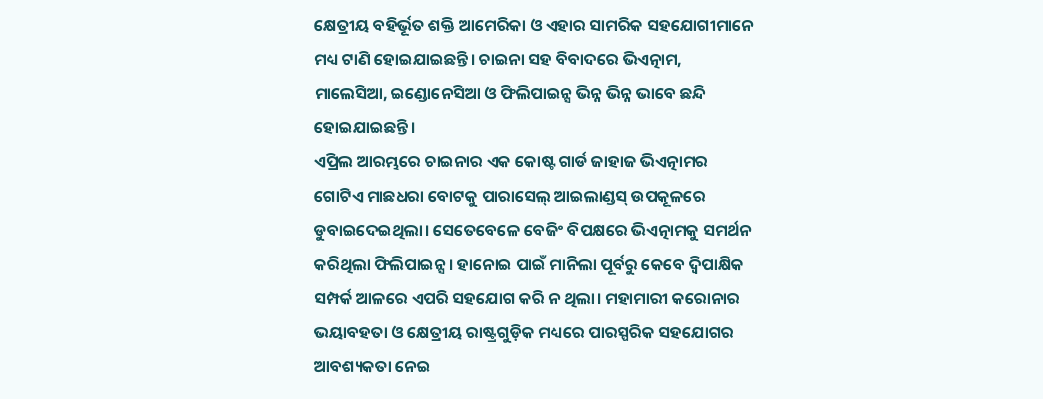କ୍ଷେତ୍ରୀୟ ବହିର୍ଭୂତ ଶକ୍ତି ଆମେରିକା ଓ ଏହାର ସାମରିକ ସହଯୋଗୀମାନେ ମଧ୍ୟ ଟାଣି ହୋଇଯାଇଛନ୍ତି। ଚାଇନା ସହ ବିବାଦରେ ଭିଏତ୍ନାମ, ମାଲେସିଆ, ଇଣ୍ଡୋନେସିଆ ଓ ଫିଲିପାଇନ୍ସ ଭିନ୍ନ ଭିନ୍ନ ଭାବେ ଛନ୍ଦି ହୋଇଯାଇଛନ୍ତି।
ଏପ୍ରିଲ ଆରମ୍ଭରେ ଚାଇନାର ଏକ କୋଷ୍ଟ ଗାର୍ଡ ଜାହାଜ ଭିଏତ୍ନାମର ଗୋଟିଏ ମାଛଧରା ବୋଟକୁ ପାରାସେଲ୍ ଆଇଲାଣ୍ଡସ୍ ଉପକୂଳରେ ଡୁବାଇଦେଇଥିଲା। ସେତେବେଳେ ବେଜିଂ ବିପକ୍ଷରେ ଭିଏତ୍ନାମକୁ ସମର୍ଥନ କରିଥିଲା ଫିଲିପାଇନ୍ସ। ହାନୋଇ ପାଇଁ ମାନିଲା ପୂର୍ବରୁ କେବେ ଦ୍ୱିପାକ୍ଷିକ ସମ୍ପର୍କ ଆଳରେ ଏପରି ସହଯୋଗ କରି ନ ଥିଲା। ମହାମାରୀ କରୋନାର ଭୟାବହତା ଓ କ୍ଷେତ୍ରୀୟ ରାଷ୍ଟ୍ରଗୁଡ଼ିକ ମଧ୍ୟରେ ପାରସ୍ପରିକ ସହଯୋଗର ଆବଶ୍ୟକତା ନେଇ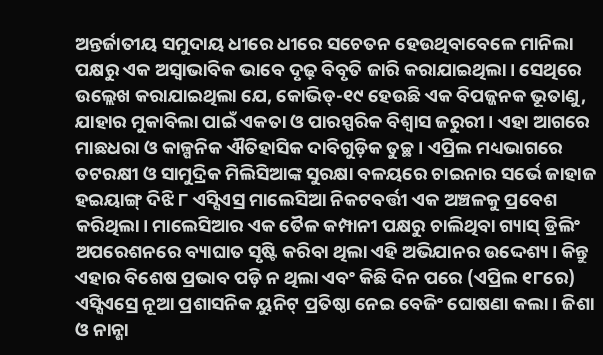ଅନ୍ତର୍ଜାତୀୟ ସମୁଦାୟ ଧୀରେ ଧୀରେ ସଚେତନ ହେଉଥିବାବେଳେ ମାନିଲା ପକ୍ଷରୁ ଏକ ଅସ୍ବାଭାବିକ ଭାବେ ଦୃଢ଼ ବିବୃତି ଜାରି କରାଯାଇଥିଲା। ସେଥିରେ ଉଲ୍ଲେଖ କରାଯାଇଥିଲା ଯେ, କୋଭିଡ୍-୧୯ ହେଉଛି ଏକ ବିପଜ୍ଜନକ ଭୂତାଣୁ, ଯାହାର ମୁକାବିଲା ପାଇଁ ଏକତା ଓ ପାରସ୍ପରିକ ବିଶ୍ୱାସ ଜରୁରୀ। ଏହା ଆଗରେ ମାଛଧରା ଓ କାଳ୍ପନିକ ଐତିହାସିକ ଦାବିଗୁଡ଼ିକ ତୁଚ୍ଛ। ଏପ୍ରିଲ ମଧ୍ୟଭାଗରେ ତଟରକ୍ଷୀ ଓ ସାମୁଦ୍ରିକ ମିଲିସିଆଙ୍କ ସୁରକ୍ଷା ବଳୟରେ ଚାଇନାର ସର୍ଭେ ଜାହାଜ ହଇୟାଙ୍ଗ୍ ଦିଝି ୮ ଏସ୍ସିଏସ୍ର ମାଲେସିଆ ନିକଟବର୍ତ୍ତୀ ଏକ ଅଞ୍ଚଳକୁ ପ୍ରବେଶ କରିଥିଲା। ମାଲେସିଆର ଏକ ତୈଳ କମ୍ପାନୀ ପକ୍ଷରୁ ଚାଲିଥିବା ଗ୍ୟାସ୍ ଡ୍ରିଲିଂ ଅପରେଶନରେ ବ୍ୟାଘାତ ସୃଷ୍ଟି କରିବା ଥିଲା ଏହି ଅଭିଯାନର ଉଦ୍ଦେଶ୍ୟ। କିନ୍ତୁ ଏହାର ବିଶେଷ ପ୍ରଭାବ ପଡ଼ି ନ ଥିଲା ଏବଂ କିଛି ଦିନ ପରେ (ଏପ୍ରିଲ ୧୮ରେ) ଏସ୍ସିଏସ୍ରେ ନୂଆ ପ୍ରଶାସନିକ ୟୁନିଟ୍ ପ୍ରତିଷ୍ଠା ନେଇ ବେଜିଂ ଘୋଷଣା କଲା। ଜିଶା ଓ ନାନ୍ଶା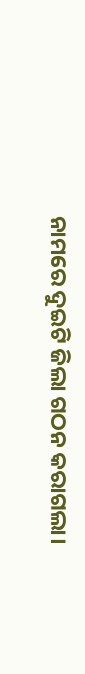ନାମରେ ଦୁଇଟି ଜିଲା ଗଠନ କରାଗଲା।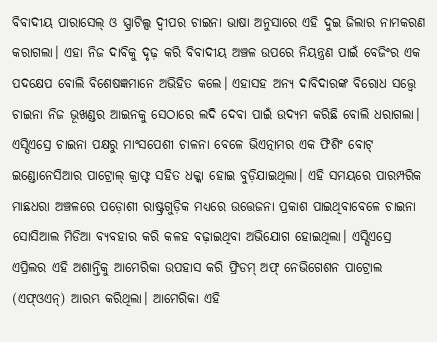ବିବାଦୀୟ ପାରାସେଲ୍ ଓ ସ୍ପ୍ରାଟିଲ୍ସ ଦ୍ୱୀପର ଚାଇନା ଭାଷା ଅନୁସାରେ ଏହି ଦୁଇ ଜିଲାର ନାମକରଣ କରାଗଲା। ଏହା ନିଜ ଦାବିକୁ ଦୃଢ଼ କରି ବିବାଦୀୟ ଅଞ୍ଚଳ ଉପରେ ନିୟନ୍ତ୍ରଣ ପାଇଁ ବେଜିଂର ଏକ ପଦକ୍ଷେପ ବୋଲି ବିଶେଷଜ୍ଞମାନେ ଅଭିହିତ କଲେ। ଏହାସହ ଅନ୍ୟ ଦାବିଦାରଙ୍କ ବିରୋଧ ସତ୍ତ୍ୱେ ଚାଇନା ନିଜ ଭୂଖଣ୍ଡର ଆଇନକୁ ସେଠାରେ ଲଦି ଦେବା ପାଇଁ ଉଦ୍ୟମ କରିଛି ବୋଲି ଧରାଗଲା।
ଏସ୍ସିଏସ୍ରେ ଚାଇନା ପକ୍ଷରୁ ମାଂସପେଶୀ ଚାଳନା ବେଳେ ଭିଏତ୍ନାମର ଏକ ଫିଶିଂ ବୋଟ୍ ଇଣ୍ଡୋନେସିଆର ପାଟ୍ରୋଲ୍ କ୍ରାଫ୍ଟ ସହିତ ଧକ୍କା ହୋଇ ବୁଡ଼ିଯାଇଥିଲା। ଏହି ସମୟରେ ପାରମ୍ପରିକ ମାଛଧରା ଅଞ୍ଚଳରେ ପଡ଼ୋଶୀ ରାଷ୍ଟ୍ରଗୁଡ଼ିକ ମଧ୍ୟରେ ଉତ୍ତେଜନା ପ୍ରକାଶ ପାଇଥିବାବେଳେ ଚାଇନା ସୋସିଆଲ ମିଡିଆ ବ୍ୟବହାର କରି କଳହ ବଢ଼ାଇଥିବା ଅଭିଯୋଗ ହୋଇଥିଲା। ଏସ୍ସିଏସ୍ରେ ଏପ୍ରିଲର ଏହି ଅଶାନ୍ତିକୁ ଆମେରିକା ଉପହାସ କରି ଫ୍ରିଡମ୍ ଅଫ୍ ନେଭିଗେଶନ ପାଟ୍ରୋଲ (ଏଫ୍ଓଏନ୍) ଆରମ୍ଭ କରିଥିଲା। ଆମେରିକା ଏହି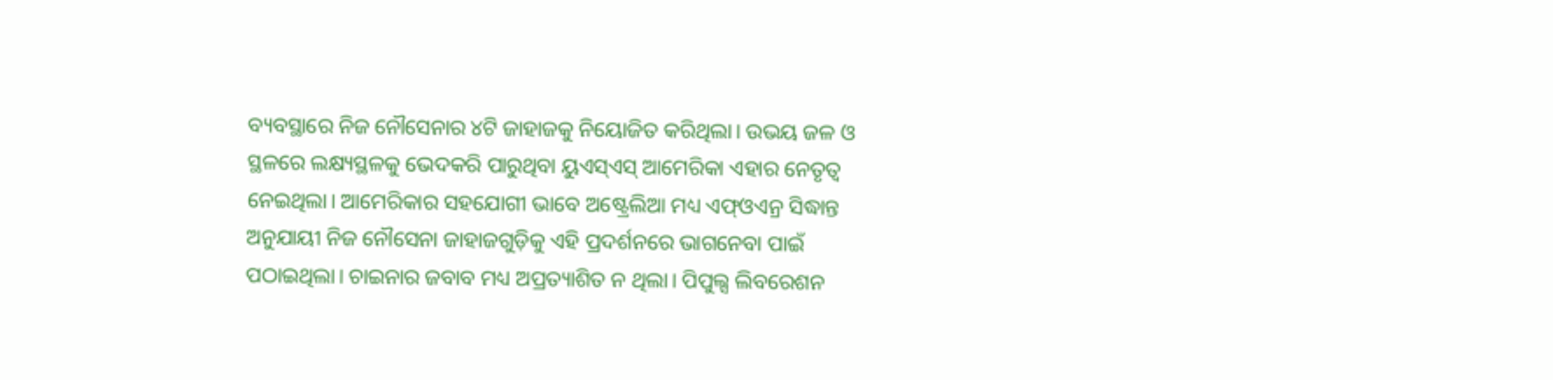ବ୍ୟବସ୍ଥାରେ ନିଜ ନୌସେନାର ୪ଟି ଜାହାଜକୁ ନିୟୋଜିତ କରିଥିଲା। ଉଭୟ ଜଳ ଓ ସ୍ଥଳରେ ଲକ୍ଷ୍ୟସ୍ଥଳକୁ ଭେଦକରି ପାରୁଥିବା ୟୁଏସ୍ଏସ୍ ଆମେରିକା ଏହାର ନେତୃତ୍ୱ ନେଇଥିଲା। ଆମେରିକାର ସହଯୋଗୀ ଭାବେ ଅଷ୍ଟ୍ରେଲିଆ ମଧ୍ୟ ଏଫ୍ଓଏନ୍ର ସିଦ୍ଧାନ୍ତ ଅନୁଯାୟୀ ନିଜ ନୌସେନା ଜାହାଜଗୁଡ଼ିକୁ ଏହି ପ୍ରଦର୍ଶନରେ ଭାଗନେବା ପାଇଁ ପଠାଇଥିଲା। ଚାଇନାର ଜବାବ ମଧ୍ୟ ଅପ୍ରତ୍ୟାଶିତ ନ ଥିଲା। ପିପୁଲ୍ସ ଲିବରେଶନ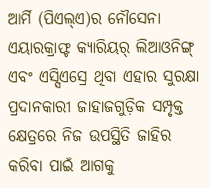ଆର୍ମି (ପିଏଲ୍ଏ)ର ନୌସେନା ଏୟାରକ୍ରାଫ୍ଟ କ୍ୟାରିୟର୍ ଲିଆଓନିଙ୍ଗ୍ ଏବଂ ଏସ୍ସିଏସ୍ରେ ଥିବା ଏହାର ସୁରକ୍ଷା ପ୍ରଦାନକାରୀ ଜାହାଜଗୁଡ଼ିକ ସମ୍ପୃକ୍ତ କ୍ଷେତ୍ରରେ ନିଜ ଉପସ୍ଥିତି ଜାହିର କରିବା ପାଇଁ ଆଗକୁ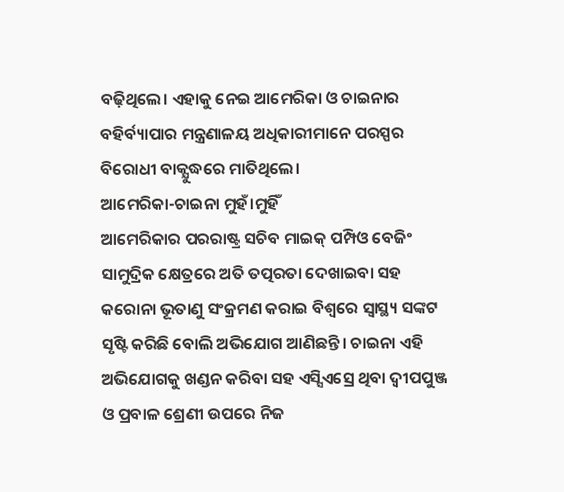ବଢ଼ିଥିଲେ। ଏହାକୁ ନେଇ ଆମେରିକା ଓ ଚାଇନାର ବହିର୍ବ୍ୟାପାର ମନ୍ତ୍ରଣାଳୟ ଅଧିକାରୀମାନେ ପରସ୍ପର ବିରୋଧୀ ବାକ୍ଯୁଦ୍ଧରେ ମାତିଥିଲେ।
ଆମେରିକା-ଚାଇନା ମୁହଁ।ମୁହିଁ
ଆମେରିକାର ପରରାଷ୍ଟ୍ର ସଚିବ ମାଇକ୍ ପମ୍ପିଓ ବେଜିଂ ସାମୁଦ୍ରିକ କ୍ଷେତ୍ରରେ ଅତି ତତ୍ପରତା ଦେଖାଇବା ସହ କରୋନା ଭୂତାଣୁ ସଂକ୍ରମଣ କରାଇ ବିଶ୍ୱରେ ସ୍ବାସ୍ଥ୍ୟ ସଙ୍କଟ ସୃଷ୍ଟି କରିଛି ବୋଲି ଅଭିଯୋଗ ଆଣିଛନ୍ତି। ଚାଇନା ଏହି ଅଭିଯୋଗକୁ ଖଣ୍ଡନ କରିବା ସହ ଏସ୍ସିଏସ୍ରେ ଥିବା ଦ୍ୱୀପପୁଞ୍ଜ ଓ ପ୍ରବାଳ ଶ୍ରେଣୀ ଉପରେ ନିଜ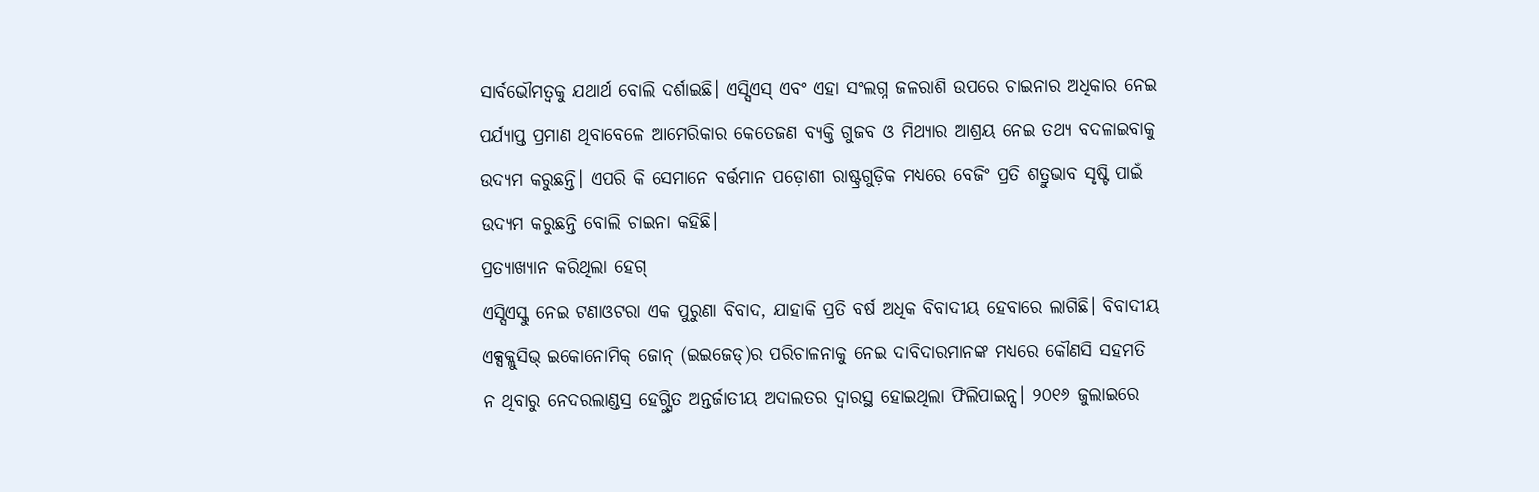ସାର୍ବଭୌମତ୍ୱକୁ ଯଥାର୍ଥ ବୋଲି ଦର୍ଶାଇଛି। ଏସ୍ସିଏସ୍ ଏବଂ ଏହା ସଂଲଗ୍ନ ଜଳରାଶି ଉପରେ ଚାଇନାର ଅଧିକାର ନେଇ ପର୍ଯ୍ୟାପ୍ତ ପ୍ରମାଣ ଥିବାବେଳେ ଆମେରିକାର କେତେଜଣ ବ୍ୟକ୍ତି ଗୁଜବ ଓ ମିଥ୍ୟାର ଆଶ୍ରୟ ନେଇ ତଥ୍ୟ ବଦଳାଇବାକୁ ଉଦ୍ୟମ କରୁଛନ୍ତି। ଏପରି କି ସେମାନେ ବର୍ତ୍ତମାନ ପଡ଼ୋଶୀ ରାଷ୍ଟ୍ରଗୁଡ଼ିକ ମଧ୍ୟରେ ବେଜିଂ ପ୍ରତି ଶତ୍ରୁଭାବ ସୃଷ୍ଟି ପାଇଁ ଉଦ୍ୟମ କରୁଛନ୍ତି ବୋଲି ଚାଇନା କହିଛି।
ପ୍ରତ୍ୟାଖ୍ୟାନ କରିଥିଲା ହେଗ୍
ଏସ୍ସିଏସ୍କୁ ନେଇ ଟଣାଓଟରା ଏକ ପୁରୁଣା ବିବାଦ, ଯାହାକି ପ୍ରତି ବର୍ଷ ଅଧିକ ବିବାଦୀୟ ହେବାରେ ଲାଗିଛି। ବିବାଦୀୟ ଏକ୍ସକ୍ଲୁସିଭ୍ ଇକୋନୋମିକ୍ ଜୋନ୍ (ଇଇଜେଡ୍)ର ପରିଚାଳନାକୁ ନେଇ ଦାବିଦାରମାନଙ୍କ ମଧ୍ୟରେ କୌଣସି ସହମତି ନ ଥିବାରୁ ନେଦରଲାଣ୍ଡସ୍ର ହେଗ୍ସ୍ଥିତ ଅନ୍ତର୍ଜାତୀୟ ଅଦାଲତର ଦ୍ୱାରସ୍ଥ ହୋଇଥିଲା ଫିଲିପାଇନ୍ସ। ୨୦୧୬ ଜୁଲାଇରେ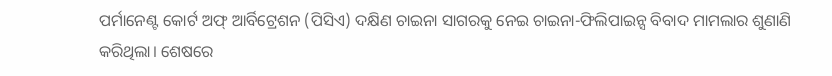ପର୍ମାନେଣ୍ଟ କୋର୍ଟ ଅଫ୍ ଆର୍ବିଟ୍ରେଶନ (ପିସିଏ) ଦକ୍ଷିଣ ଚାଇନା ସାଗରକୁ ନେଇ ଚାଇନା-ଫିଲିପାଇନ୍ସ ବିବାଦ ମାମଲାର ଶୁଣାଣି କରିଥିଲା। ଶେଷରେ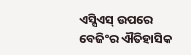ଏସ୍ସିଏସ୍ ଉପରେ ବେଜିଂର ଐତିହାସିକ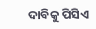ଦାବିକୁ ପିସିଏ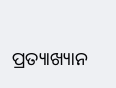ପ୍ରତ୍ୟାଖ୍ୟାନ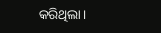କରିଥିଲା।